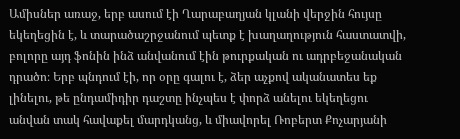Ամիսներ առաջ, երբ ասում էի Ղարաբաղյան կլանի վերջին հույսը եկեղեցին է, և տարածաշրջանում պետք է խաղաղություն հաստատվի, բոլորը այդ ֆոնին ինձ անվանում էին թուրքական ու ադրբեջանական դրածո։ Երբ պնդում էի, որ օրը գալու է, ձեր աչքով ականատես եք լինելու, թե ընդամիդիր դաշտը ինչպես է փորձ անելու եկեղեցու անվան տակ հավաքել մարդկանց, և միավորել Ռոբերտ Քոչարյանի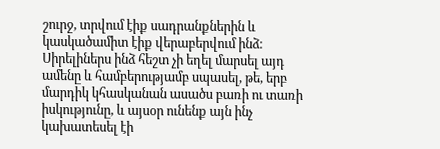շուրջ, տրվում էիք սադրանքներին և կասկածամիտ էիք վերաբերվում ինձ։
Սիրելիներս ինձ հեշտ չի եղել մարսել այդ ամենը և համբերությամբ սպասել, թե, երբ մարդիկ կհասկանան ասածս բառի ու տառի իսկությունը, և այսօր ունենք այն ինչ կախատեսել էի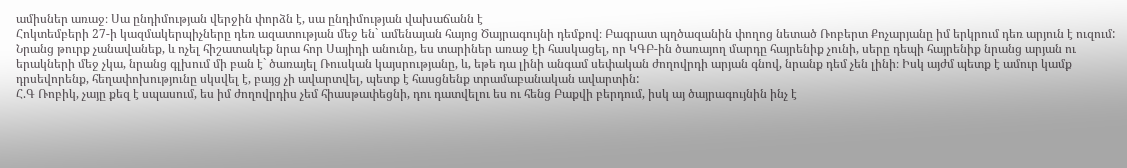ամիսներ առաջ։ Սա ընդիմության վերջին փորձն է, սա ընդիմության վախաճանն է
Հոկտեմբերի 27-ի կազմակերպիչները դեռ ազատության մեջ են` ամենայան հայոց Ծայրագույնի դեմքով։ Բագրատ պղծազանին փողոց նետած Ռոբերտ Քոչարյանը իմ երկրում դեռ արյուն է ուզում:
Նրանց թուրք չանավանեք, և ոչել հիշատակեք նրա հոր Սայիդի անունը, ես տարիներ առաջ էի հասկացել, որ ԿԳԲ-ին ծառայող մարդը հայրենիք չունի, սերը դեպի հայրենիք նրանց արյան ու երակների մեջ չկա, նրանց գլխում մի բան է` ծառայել Ռուսկան կայսրությանը, և, եթե դա լինի անգամ սեփական ժողովրդի արյան գնով, նրանք դեմ չեն լինի։ Իսկ այժմ պետք է ամուր կամք դրսեվորենք, հեղափոխությունը սկսվել է, բայց չի ավարտվել, պետք է հասցնենք տրամաբանական ավարտին:
Հ.Գ Ռոբիկ, չայը քեզ է սպասում, ես իմ ժողովրդիս չեմ հիասթափեցնի, դու դատվելու ես ու հենց Բաքվի բերդում, իսկ այ ծայրագույնին ինչ է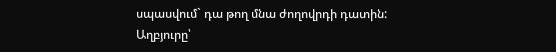սպասվում` դա թող մնա ժողովրդի դատին:
Աղբյուրը՝